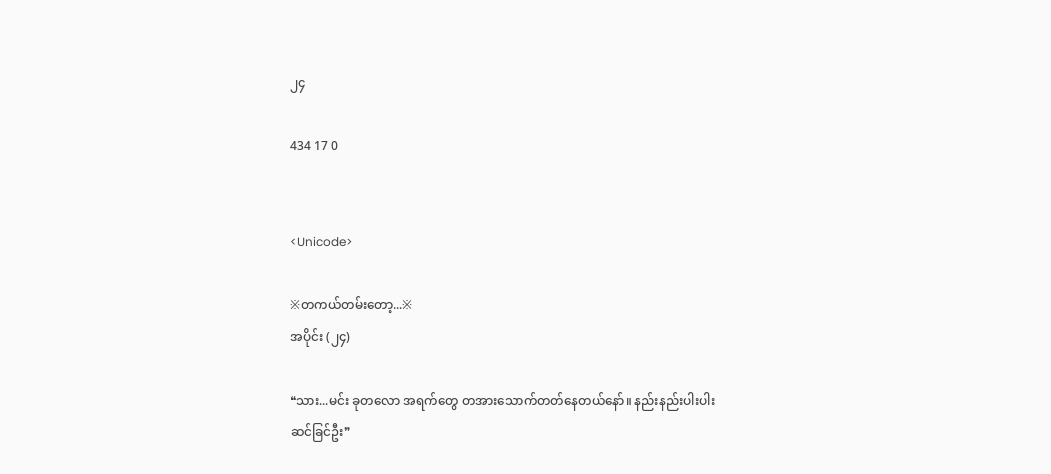၂၄

434 17 0


<Unicode>

※တကယ်တမ်းတော့...※
အပိုင်း (၂၄)

❝သား...မင်း ခုတလော အရက်တွေ တအားသောက်တတ်နေတယ်နော်။ နည်းနည်းပါးပါး ဆင်ခြင်ဦး❞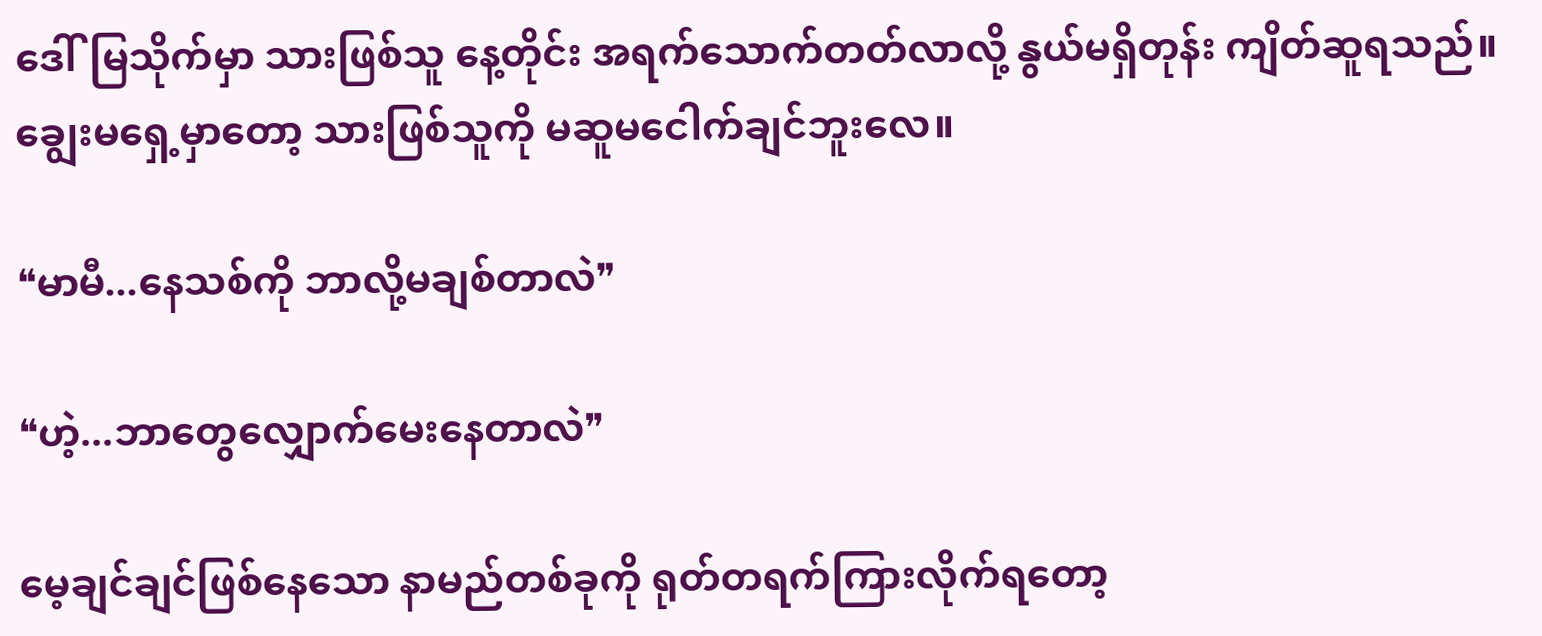ဒေါ်မြသိုက်မှာ သားဖြစ်သူ နေ့တိုင်း အရက်သောက်တတ်လာလို့ နွယ်မရှိတုန်း ကျိတ်ဆူရသည်။ ချွေးမရှေ့မှာတော့ သားဖြစ်သူကို မဆူမငေါက်ချင်ဘူးလေ။

❝မာမီ...နေသစ်ကို ဘာလို့မချစ်တာလဲ❞

❝ဟဲ့...ဘာတွေလျှောက်မေးနေတာလဲ❞

မေ့ချင်ချင်ဖြစ်နေသော နာမည်တစ်ခုကို ရုတ်တရက်ကြားလိုက်ရတော့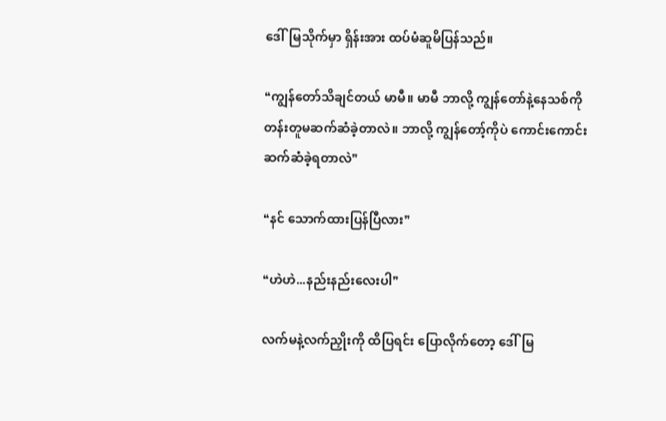ဒေါ်မြသိုက်မှာ ရှိန်းအား ထပ်မံဆူမိပြန်သည်။

❝ကျွန်တော်သိချင်တယ် မာမီ။ မာမီ ဘာလို့ ကျွန်တော်နဲ့နေသစ်ကို တန်းတူမဆက်ဆံခဲ့တာလဲ။ ဘာလို့ ကျွန်တော့်ကိုပဲ ကောင်းကောင်းဆက်ဆံခဲ့ရတာလဲ❞

❝နင် သောက်ထားပြန်ပြီလား❞

❝ဟဲဟဲ...နည်းနည်းလေးပါ❞

လက်မနဲ့လက်ညှိုးကို ထိပြရင်း ပြောလိုက်တော့ ဒေါ်မြ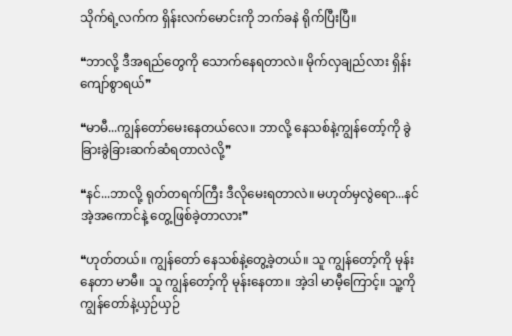သိုက်ရဲ့လက်က ရှိန်းလက်မောင်းကို ဘက်ခနဲ ရိုက်ပြီးပြီ။

❝ဘာလို့ ဒီအရည်တွေကို သောက်နေရတာလဲ။ မိုက်လှချည်လား ရှိန်းကျော်စွာရယ်❞

❝မာမီ...ကျွန်တော်မေးနေတယ်လေ။ ဘာလို့ နေသစ်နဲ့ကျွန်တော့်ကို ခွဲခြားခွဲခြားဆက်ဆံရတာလဲလို့❞

❝နင်...ဘာလို့ ရုတ်တရက်ကြီး ဒီလိုမေးရတာလဲ။ မဟုတ်မှလွဲရော...နင် အဲ့အကောင်နဲ့ တွေ့ဖြစ်ခဲ့တာလား❞

❝ဟုတ်တယ်။ ကျွန်တော် နေသစ်နဲ့တွေ့ခဲ့တယ်။ သူ ကျွန်တော့်ကို မုန်းနေတာ မာမီ။ သူ ကျွန်တော့်ကို မုန်းနေတာ။ အဲ့ဒါ မာမီ့ကြောင့်။ သူ့ကို ကျွန်တော်နဲ့ယှဉ်ယှဉ်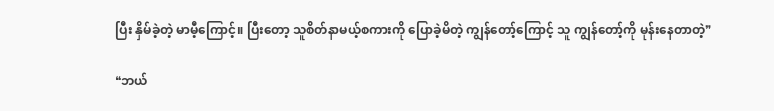ပြီး နှိမ်ခဲ့တဲ့ မာမီ့ကြောင့်။ ပြီးတော့ သူစိတ်နာမယ့်စကားကို ပြောခဲ့မိတဲ့ ကျွန်တော့်ကြောင့် သူ ကျွန်တော့်ကို မုန်းနေတာတဲ့❞

❝ဘယ်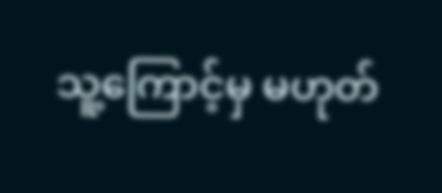သူ့ကြောင့်မှ မဟုတ်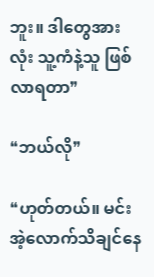ဘူး။ ဒါတွေအားလုံး သူ့ကံနဲ့သူ ဖြစ်လာရတာ❞

❝ဘယ်လို❞

❝ဟုတ်တယ်။ မင်း အဲ့လောက်သိချင်နေ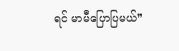ရင် မာမီပြောပြမယ်❞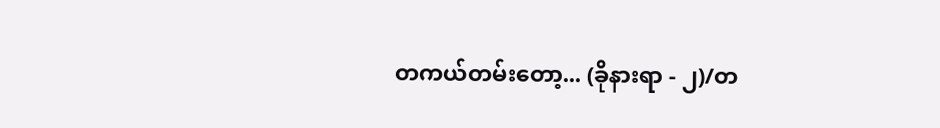တကယ်တမ်းတော့... (ခိုနားရာ - ၂)/တ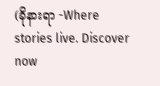(ခိုနားရာ -Where stories live. Discover now